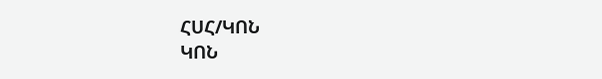ՀՍՀ/ԿՈՆ
ԿՈՆ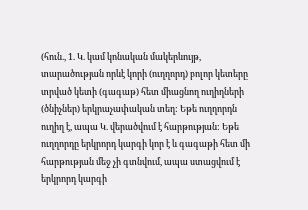(հուն., 1. Կ. կամ կոնական մակերևույթ, տարածության որևէ կորի (ուղղորդ) բոլոր կետերը տրված կետի (գագաթ) հետ միացնող ուղիղների (ծնիչներ) երկրաչափական տեղ: Եթե ուղղորդն ուղիղ է, ապա Կ. վերածվում է հարթության: Եթե ուղղորդը երկրորդ կարգի կոր է և գագաթի հետ մի հարթության մեջ չի գտնվում, ապա ստացվում է երկրորդ կարգի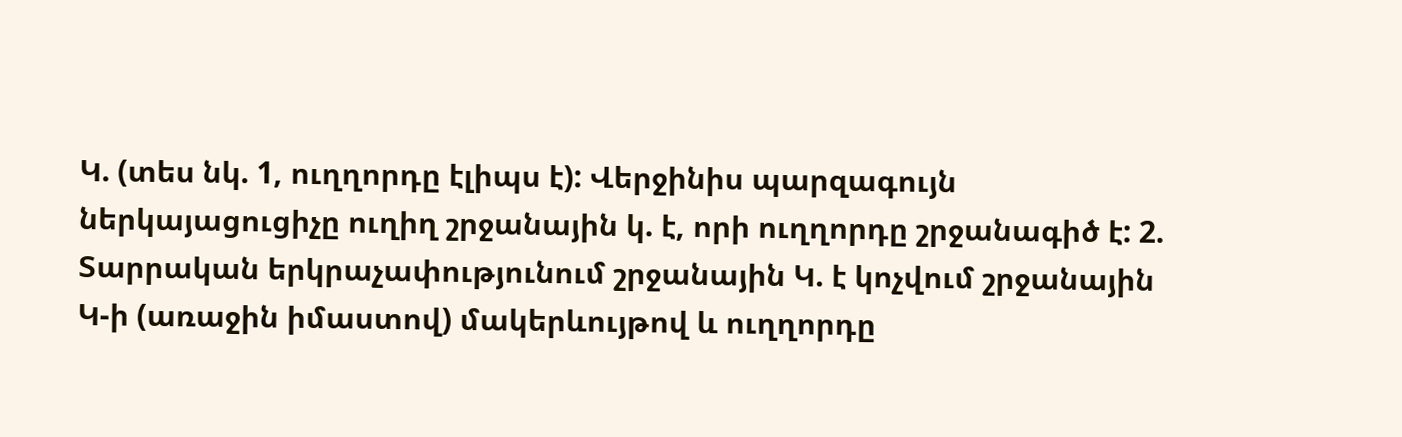Կ. (տես նկ. 1, ուղղորդը էլիպս է): Վերջինիս պարզագույն ներկայացուցիչը ուղիղ շրջանային կ. է, որի ուղղորդը շրջանագիծ է: 2. Տարրական երկրաչափությունում շրջանային Կ. է կոչվում շրջանային
Կ-ի (առաջին իմաստով) մակերևույթով և ուղղորդը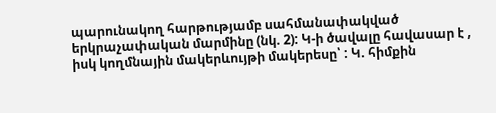պարունակող հարթությամբ սահմանափակված երկրաչափական մարմինը (նկ. 2): Կ-ի ծավալը հավասար է , իսկ կողմնային մակերևույթի մակերեսը՝ : Կ. հիմքին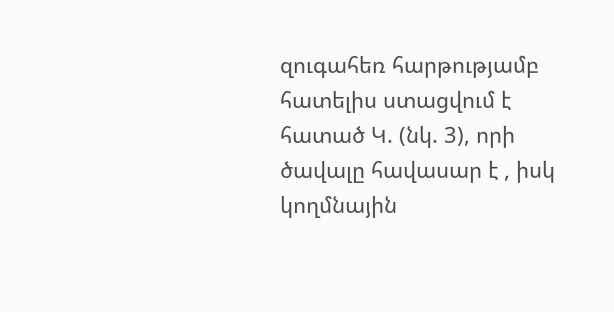զուգահեռ հարթությամբ հատելիս ստացվում է հատած Կ. (նկ. 3), որի ծավալը հավասար է , իսկ կողմնային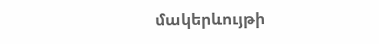մակերևույթի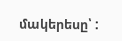մակերեսը՝ :